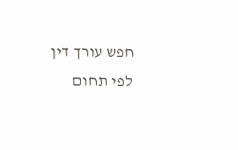חפש עורך דין לפי תחום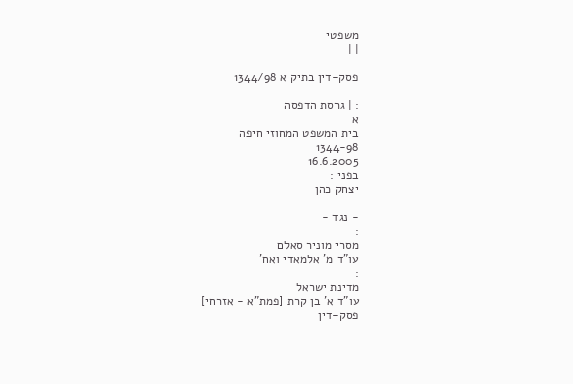משפטי
| |

פסק-דין בתיק א 1344/98

: | גרסת הדפסה
א
בית המשפט המחוזי חיפה
1344-98
16.6.2005
בפני :
יצחק כהן

- נגד -
:
מסרי מוניר סאלם
עו"ד מ' אלמאדי ואח'
:
מדינת ישראל
עו"ד א' בן קרת [פמת"א - אזרחי]
פסק-דין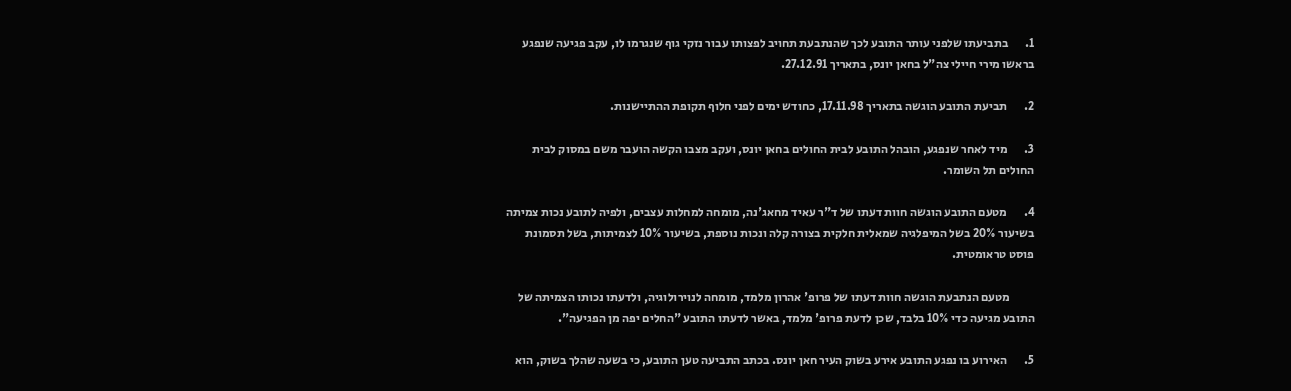1.       בתביעתו שלפני עותר התובע לכך שהנתבעת תחויב לפצותו עבור נזקי גוף שנגרמו לו, עקב פגיעה שנפגע בראשו מירי חיילי צה"ל בחאן יונס, בתאריך 27.12.91.

2.       תביעת התובע הוגשה בתאריך 17.11.98, כחודש ימים לפני חלוף תקופת ההתיישנות.

3.       מיד לאחר שנפגע, הובהל התובע לבית החולים בחאן יונס, ועקב מצבו הקשה הועבר משם במסוק לבית החולים תל השומר.

4.       מטעם התובע הוגשה חוות דעתו של ד"ר עאיד מחאג'נה, מומחה למחלות עצבים, ולפיה לתובע נכות צמיתה בשיעור 20% בשל המיפלגיה שמאלית חלקית בצורה קלה ונכות נוספת, בשיעור 10% לצמיתות, בשל תסמונת פוסט טראומטית.

          מטעם הנתבעת הוגשה חוות דעתו של פרופ' אהרון מלמד, מומחה לנוירולוגיה, ולדעתו נכותו הצמיתה של התובע מגיעה כדי 10% בלבד, שכן לדעת פרופ' מלמד, באשר לדעתו התובע "החלים יפה מן הפגיעה".

5.       האירוע בו נפגע התובע אירע בשוק העיר חאן יונס. בכתב התביעה טען התובע, כי בשעה שהלך בשוק, הוא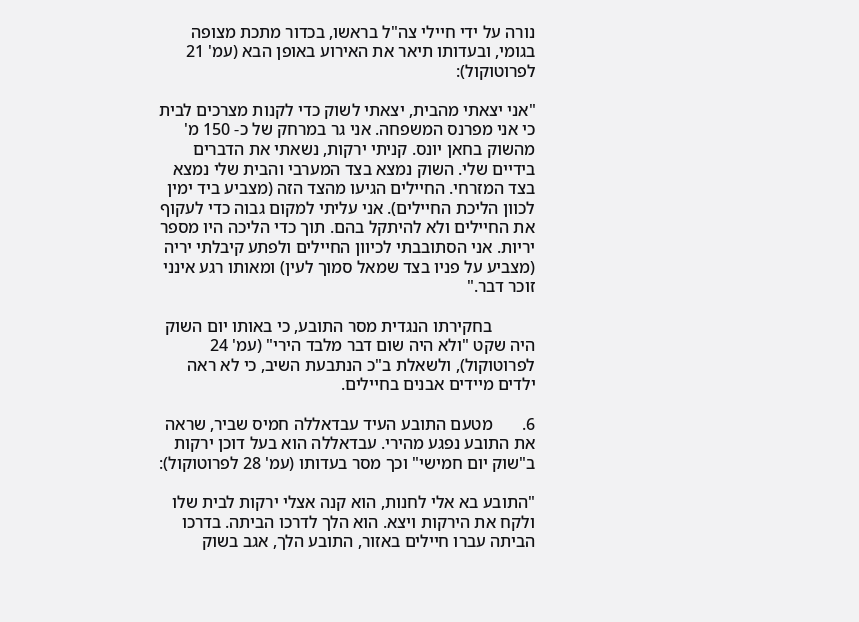נורה על ידי חיילי צה"ל בראשו, בכדור מתכת מצופה בגומי, ובעדותו תיאר את האירוע באופן הבא (עמ' 21 לפרוטוקול):

"אני יצאתי מהבית, יצאתי לשוק כדי לקנות מצרכים לבית כי אני מפרנס המשפחה. אני גר במרחק של כ- 150 מ' מהשוק בחאן יונס. קניתי ירקות, נשאתי את הדברים בידיים שלי. השוק נמצא בצד המערבי והבית שלי נמצא בצד המזרחי. החיילים הגיעו מהצד הזה (מצביע ביד ימין לכוון הליכת החיילים). אני עליתי למקום גבוה כדי לעקוף את החיילים ולא להיתקל בהם. תוך כדי הליכה היו מספר יריות. אני הסתובבתי לכיוון החיילים ולפתע קיבלתי יריה (מצביע על פניו בצד שמאל סמוך לעין) ומאותו רגע אינני זוכר דבר."

          בחקירתו הנגדית מסר התובע, כי באותו יום השוק היה שקט "ולא היה שום דבר מלבד הירי" (עמ' 24 לפרוטוקול), ולשאלת ב"כ הנתבעת השיב, כי לא ראה ילדים מיידים אבנים בחיילים.

6.       מטעם התובע העיד עבדאללה חמיס שביר, שראה את התובע נפגע מהירי. עבדאללה הוא בעל דוכן ירקות ב"שוק יום חמישי" וכך מסר בעדותו (עמ' 28 לפרוטוקול):

"התובע בא אלי לחנות, הוא קנה אצלי ירקות לבית שלו ולקח את הירקות ויצא. הוא הלך לדרכו הביתה. בדרכו הביתה עברו חיילים באזור, התובע הלך, אגב בשוק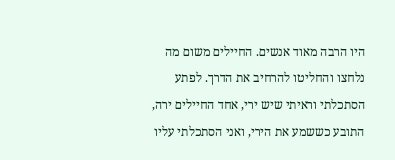היו הרבה מאוד אנשים. החיילים משום מה נלחצו והחליטו להרחיב את הדרך. לפתע הסתכלתי וראיתי שיש ירי, אחד החיילים ירה, התובע כששמע את הירי, ואני הסתכלתי עליו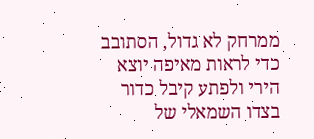ממרחק לא גדול, הסתובב כדי לראות מאיפה יוצא הירי ולפתע קיבל כדור בצדו השמאלי של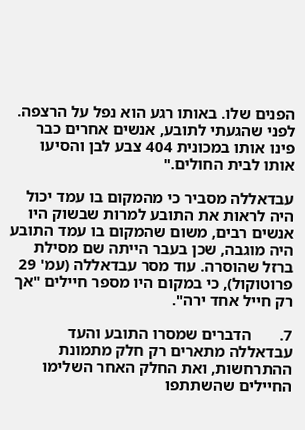הפנים שלו. באותו רגע הוא נפל על הרצפה. לפני שהגעתי לתובע, אנשים אחרים כבר פינו אותו במכונית 404 צבע לבן והסיעו אותו לבית החולים."

עבדאללה מסביר כי מהמקום בו עמד יכול היה לראות את התובע למרות שבשוק היו אנשים רבים, משום שהמקום בו עמד התובע היה מוגבה, שכן בעבר הייתה שם מסילת ברזל שהוסרה. עוד מסר עבדאללה (עמ' 29 פרוטוקול), כי במקום היו מספר חיילים "אך רק חייל אחד ירה".

7.       הדברים שמסרו התובע והעד עבדאללה מתארים רק חלק מתמונת ההתרחשות, ואת החלק האחר השלימו החיילים שהשתתפו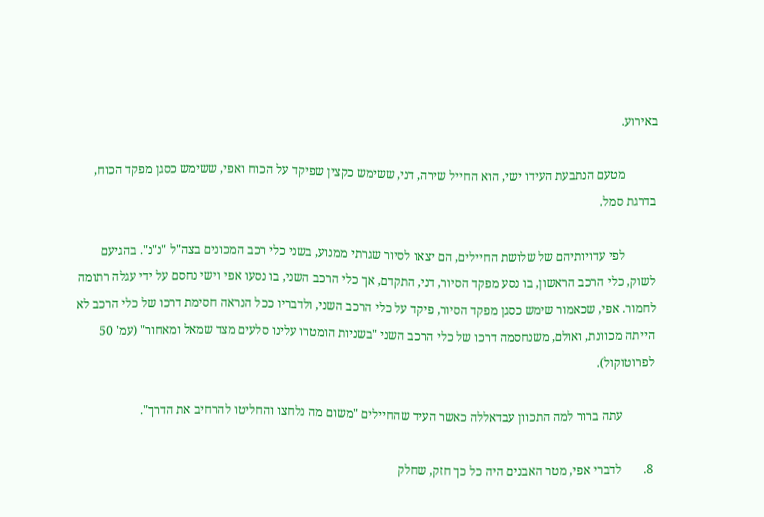באירוע.

          מטעם הנתבעת העידו ישי, הוא החייל שירה, דני, ששימש כקצין שפיקד על הכוח ואפי, ששימש כסגן מפקד הכוח, בדרגת סמל.

          לפי עדויותיהם של שלושת החיילים, הם יצאו לסיור שגרתי ממנוע, בשני כלי רכב המכונים בצה"ל "נ"נ". בהגיעם לשוק, כלי הרכב הראשון, בו נסע מפקד הסיור, דני, התקדם, אך כלי הרכב השני, בו נסעו אפי וישי נחסם על ידי עגלה רתומה לחמור. אפי, שכאמור שימש כסגן מפקד הסיור, פיקד על כלי הרכב השני, ולדבריו ככל הנראה חסימת דרכו של כלי הרכב לא הייתה מכוונת, ואולם, משנחסמה דרכו של כלי הרכב השני "בשניות הומטרו עלינו סלעים מצד שמאל ומאחור" (עמ' 50 לפרוטוקול).

          עתה ברור למה התכוון עבדאללה כאשר העיד שהחיילים "משום מה נלחצו והחליטו להרחיב את הדרך".

8.       לדברי אפי, מטר האבנים היה כל כך חזק, שחלק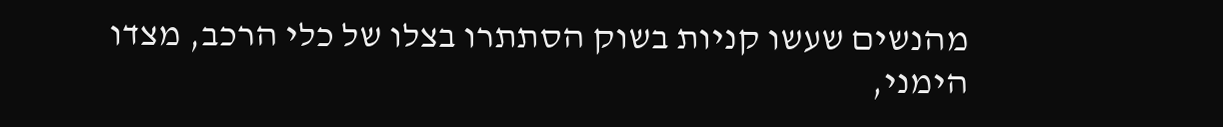מהנשים שעשו קניות בשוק הסתתרו בצלו של כלי הרכב, מצדו הימני,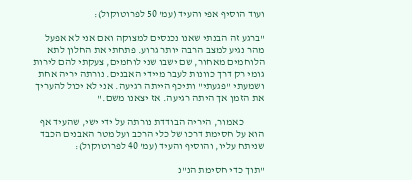ועוד הוסיף אפי והעיד (עמ' 50 לפרוטוקול):

"ברגע זה הבנתי שאנו נכנסים למצוקה ואם אני לא אפעל מהר נגיע למצב הרבה יותר גרוע. פתחתי את החלון לתא הלוחמים מאחור, שם ישבו שני לוחמים, צעקתי להם לירות גומי רק דרך כוונות לעבר מיידי האבנים. נורתה יריה אחת ושמעתי "פגעתי" ותיכף הייתה רגיעה. אני לא יכול להעריך את הזמן אך היתה רגיעה. אז יצאנו משם."

          כאמור, היריה הבודדת נורתה על ידי ישי, שהעיד אף הוא על חסימת דרכו של כלי הרכב ועל מטר האבנים הכבד שניתח עליו, והוסיף והעיד (עמ' 40 לפרוטוקול):

"תוך כדי חסימת הנ"נ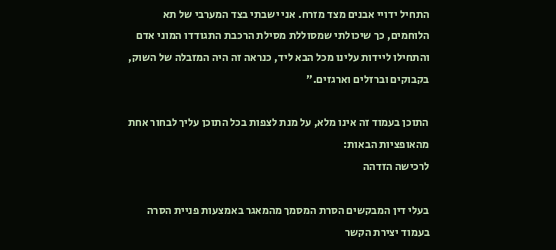התחיל ידויי אבנים מצד מזרח. אני ישבתי בצד המערבי של תא הלוחמים, כך שיכולתי שמסוללת מסילת הרכבת התגודדו המוני אדם והתחילו ליידות עלינו מכל הבא ליד, כנראה זה היה המזבלה של השוק, בקבוקים וברזלים וארגזים."

התוכן בעמוד זה אינו מלא, על מנת לצפות בכל התוכן עליך לבחור אחת מהאופציות הבאות:
לרכישה הזדהה

בעלי דין המבקשים הסרת המסמך מהמאגר באמצעות פניית הסרה בעמוד יצירת הקשר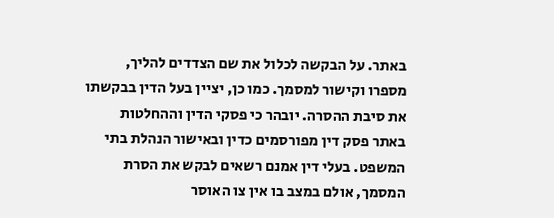באתר. על הבקשה לכלול את שם הצדדים להליך, מספרו וקישור למסמך. כמו כן, יציין בעל הדין בבקשתו את סיבת ההסרה. יובהר כי פסקי הדין וההחלטות באתר פסק דין מפורסמים כדין ובאישור הנהלת בתי המשפט. בעלי דין אמנם רשאים לבקש את הסרת המסמך, אולם במצב בו אין צו האוסר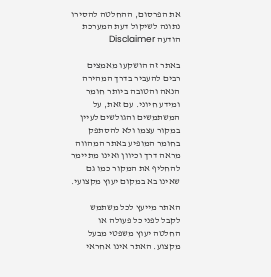את הפרסום, ההחלטה להסירו נתונה לשיקול דעת המערכת
הודעה Disclaimer

באתר זה הושקעו מאמצים רבים להעביר בדרך המהירה הנאה והטובה ביותר חומר ומידע חיוני. עם זאת, על המשתמשים והגולשים לעיין במקור עצמו ולא להסתפק בחומר המופיע באתר המהווה מראה דרך וכיוון ואינו מתיימר להחליף את המקור כמו גם שאינו בא במקום יעוץ מקצועי.

האתר מייעץ לכל משתמש לקבל לפני כל פעולה או החלטה יעוץ משפטי מבעל מקצוע. האתר אינו אחראי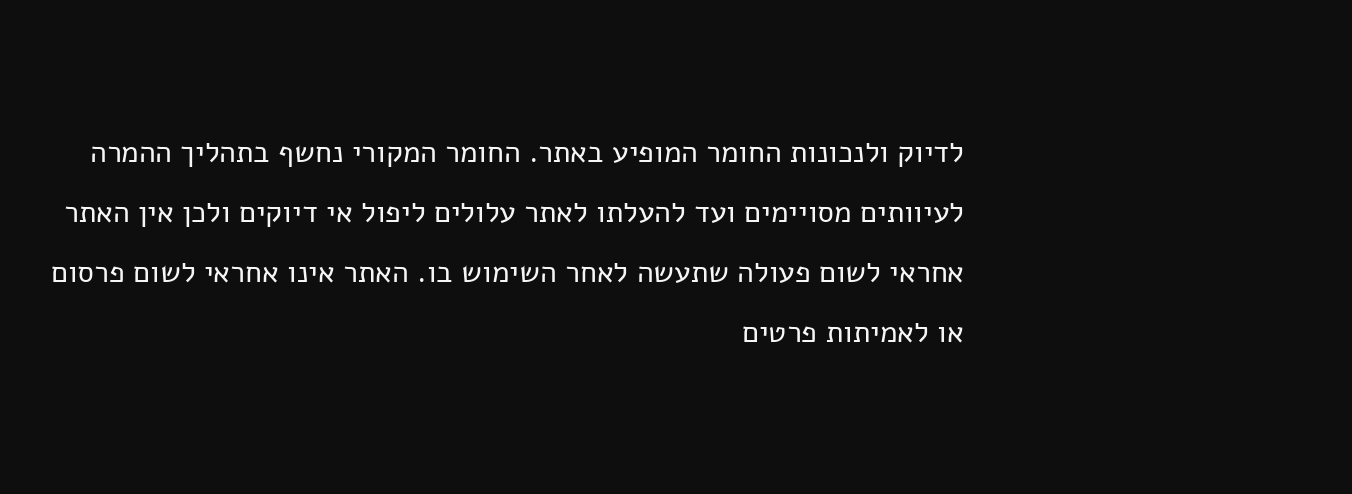לדיוק ולנכונות החומר המופיע באתר. החומר המקורי נחשף בתהליך ההמרה לעיוותים מסויימים ועד להעלתו לאתר עלולים ליפול אי דיוקים ולכן אין האתר אחראי לשום פעולה שתעשה לאחר השימוש בו. האתר אינו אחראי לשום פרסום או לאמיתות פרטים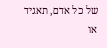של כל אדם, תאגיד או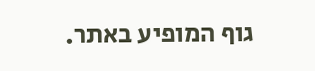גוף המופיע באתר.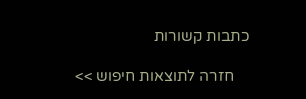כתבות קשורות

    חזרה לתוצאות חיפוש >>